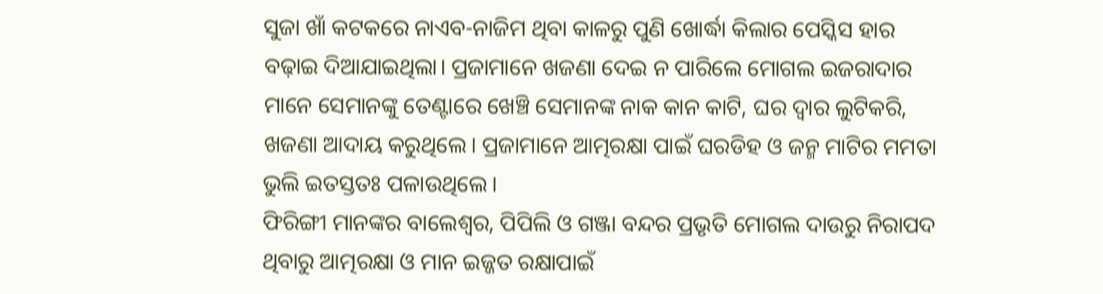ସୁଜା ଖାଁ କଟକରେ ନାଏବ-ନାଜିମ ଥିବା କାଳରୁ ପୁଣି ଖୋର୍ଦ୍ଧା କିଲାର ପେସ୍କିସ ହାର ବଢ଼ାଇ ଦିଆଯାଇଥିଲା। ପ୍ରଜାମାନେ ଖଜଣା ଦେଇ ନ ପାରିଲେ ମୋଗଲ ଇଜରାଦାର ମାନେ ସେମାନଙ୍କୁ ତେଣ୍ଟାରେ ଖେଞ୍ଚି ସେମାନଙ୍କ ନାକ କାନ କାଟି, ଘର ଦ୍ୱାର ଲୁଟିକରି, ଖଜଣା ଆଦାୟ କରୁଥିଲେ। ପ୍ରଜାମାନେ ଆତ୍ମରକ୍ଷା ପାଇଁ ଘରଡିହ ଓ ଜନ୍ମ ମାଟିର ମମତା ଭୁଲି ଇତସ୍ତତଃ ପଳାଉଥିଲେ।
ଫିରିଙ୍ଗୀ ମାନଙ୍କର ବାଲେଶ୍ଵର, ପିପିଲି ଓ ଗଞ୍ଜା ବନ୍ଦର ପ୍ରଭୃତି ମୋଗଲ ଦାଉରୁ ନିରାପଦ ଥିବାରୁ ଆତ୍ମରକ୍ଷା ଓ ମାନ ଇଜ୍ଜତ ରକ୍ଷାପାଇଁ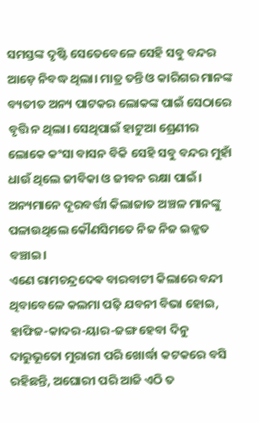ସମସ୍ତଙ୍କ ଦୃଷ୍ଟି ସେତେବେଳେ ସେହି ସବୁ ବନ୍ଦର ଆଡ଼େ ନିବଦ୍ଧ ଥିଲା। ମାତ୍ର ତନ୍ତି ଓ କାରିଗର ମାନଙ୍କ ବ୍ୟତୀତ ଅନ୍ୟ ପାଟକର ଲୋକଙ୍କ ପାଇଁ ସେଠାରେ ବୃତ୍ତି ନ ଥିଲା। ସେଥିପାଇଁ ହାଟୁଆ ଶ୍ରେଣୀର ଲୋକେ କଂସା ବାସନ ବିକି ସେହି ସବୁ ବନ୍ଦର ମୁହାଁ ଧାଉଁ ଥିଲେ ଜୀବିକା ଓ ଜୀବନ ରକ୍ଷା ପାଇଁ। ଅନ୍ୟମାନେ ଦୂରବର୍ତ୍ତୀ କିଲାଜାତ ଅଞ୍ଚଳ ମାନଙ୍କୁ ପଳାଉଥିଲେ କୌଣସିମତେ ନିଜ ନିଜ ଇଜ୍ଜତ ବଞ୍ଚାଇ।
ଏଣେ ରାମଚନ୍ଦ୍ରଦେଵ ବାରବାଟୀ କିଲାରେ ବନ୍ଦୀ ଥିବାବେଳେ କଲମା ପଢ଼ି ଯବନୀ ବିଭା ହୋଇ, ହାଫିଜ-କାଦର-ୟାର-ଜଙ୍ଗ ହେବା ଦିନୁ ଦାରୁଭୂତୋ ମୁରାରୀ ପରି ଖୋର୍ଦ୍ଧା କଟକରେ ବସି ରହିଛନ୍ତି, ଅଘୋରୀ ପରି ଆଜି ଏଠି ତ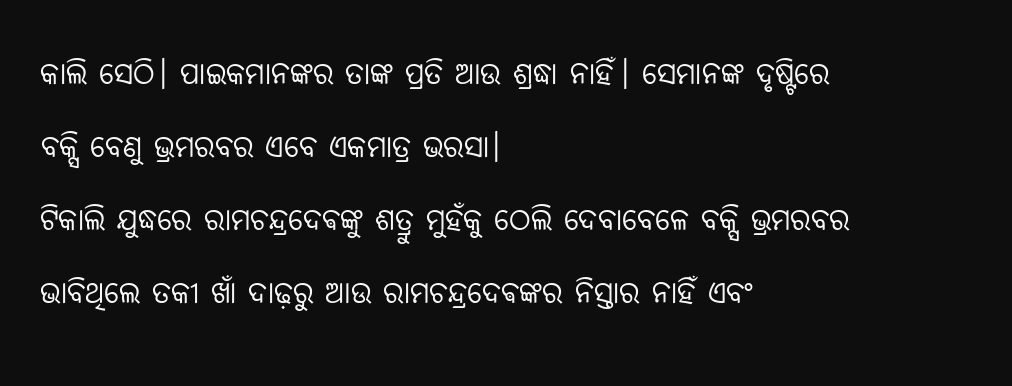କାଲି ସେଠି। ପାଇକମାନଙ୍କର ତାଙ୍କ ପ୍ରତି ଆଉ ଶ୍ରଦ୍ଧା ନାହିଁ। ସେମାନଙ୍କ ଦୃଷ୍ଟିରେ ବକ୍ସି ବେଣୁ ଭ୍ରମରବର ଏବେ ଏକମାତ୍ର ଭରସା।
ଟିକାଲି ଯୁଦ୍ଧରେ ରାମଚନ୍ଦ୍ରଦେଵଙ୍କୁ ଶତ୍ରୁ ମୁହଁକୁ ଠେଲି ଦେବାବେଳେ ବକ୍ସି ଭ୍ରମରବର ଭାବିଥିଲେ ତକୀ ଖାଁ ଦାଢ଼ରୁ ଆଉ ରାମଚନ୍ଦ୍ରଦେଵଙ୍କର ନିସ୍ତାର ନାହିଁ ଏବଂ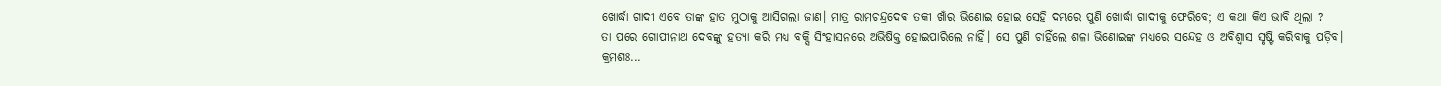ଖୋର୍ଦ୍ଧା ଗାଦୀ ଏବେ ତାଙ୍କ ହାତ ମୁଠାକୁ ଆସିଗଲା ଜାଣ। ମାତ୍ର ରାମଚନ୍ଦ୍ରଦେଵ ତକୀ ଖାଁର ଭିଣୋଇ ହୋଇ ସେହି ଦମ୍ଭରେ ପୁଣି ଖୋର୍ଦ୍ଧା ଗାଦୀକୁ ଫେରିବେ; ଏ କଥା କିଏ ଭାବି ଥିଲା ?
ତା ପରେ ଗୋପୀନାଥ ଦେବଙ୍କୁ ହତ୍ୟା କରି ମଧ୍ୟ ବକ୍ସି ସିଂହାସନରେ ଅଭିଷିକ୍ତ ହୋଇପାରିଲେ ନାହିଁ। ସେ ପୁଣି ଚାହିଁଲେ ଶଳା ଭିଣୋଇଙ୍କ ମଧ୍ୟରେ ସନ୍ଦେହ ଓ ଅବିଶ୍ୱାସ ସୃଷ୍ଟି କରିବାକୁ ପଡ଼ିବ।
କ୍ରମଶଃ...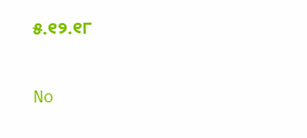୫.୧୨.୧୮

No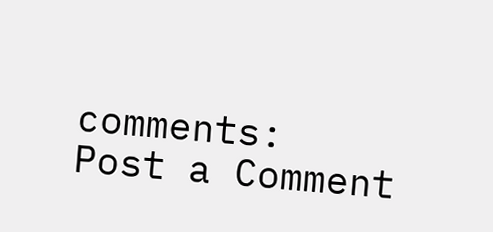comments:
Post a Comment